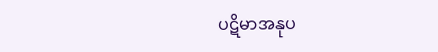ပဋိမာအနုပ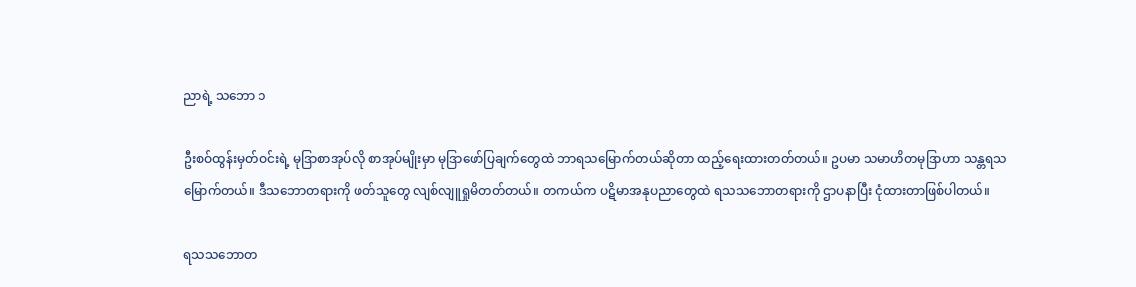ညာရဲ့ သဘော ၁

ဦးစဝ်ထွန်းမှတ်ဝင်းရဲ့ မုဒြာစာအုပ်လို စာအုပ်မျိုးမှာ မုဒြာဖော်ပြချက်တွေထဲ ဘာရသမြောက်တယ်ဆိုတာ ထည့်ရေးထားတတ်တယ်။ ဥပမာ သမာဟိတမုဒြာဟာ သန္တရသမြောက်တယ်။ ဒီသဘောတရားကို ဖတ်သူတွေ လျစ်လျူရှုမိတတ်တယ်။ တကယ်က ပဋိမာအနုပညာတွေထဲ ရသသဘောတရားကို ဌာပနာပြီး ငုံထားတာဖြစ်ပါတယ်။

ရသသဘောတ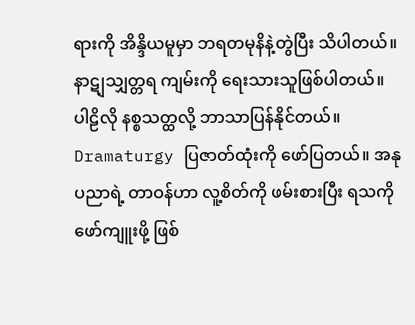ရားကို အိန္ဒိယမူမှာ ဘရတမုနိနဲ့တွဲပြီး သိပါတယ်။ နာဋျသျှတ္တရ ကျမ်းကို ရေးသားသူဖြစ်ပါတယ်။ ပါဠိလို နစ္စသတ္ထလို့ ဘာသာပြန်နိုင်တယ်။ Dramaturgy ပြဇာတ်ထုံးကို ဖော်ပြတယ်။ အနုပညာရဲ့ တာဝန်ဟာ လူ့စိတ်ကို ဖမ်းစားပြီး ရသကိုဖော်ကျူးဖို့ ဖြစ်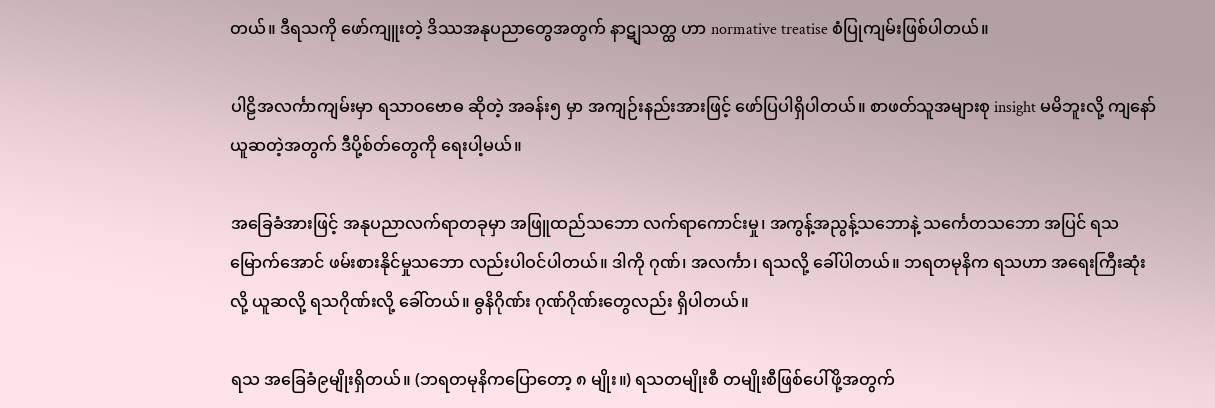တယ်။ ဒီရသကို ဖော်ကျူးတဲ့ ဒိဿအနုပညာတွေအတွက် နာဋျသတ္ထ ဟာ normative treatise စံပြုကျမ်းဖြစ်ပါတယ်။

ပါဠိအလင်္ကာကျမ်းမှာ ရသာဝဗောဓ ဆိုတဲ့ အခန်း၅ မှာ အကျဉ်းနည်းအားဖြင့် ဖော်ပြပါရှိပါတယ်။ စာဖတ်သူအများစု insight မမိဘူးလို့ ကျနော် ယူဆတဲ့အတွက် ဒီပို့စ်တ်တွေကို ရေးပါ့မယ်။

အခြေခံအားဖြင့် အနုပညာလက်ရာတခုမှာ အဖြူထည်သဘော လက်ရာကောင်းမှု၊ အကွန့်အညွန့်သဘောနဲ့ သင်္ကေတသဘော အပြင် ရသမြောက်အောင် ဖမ်းစားနိုင်မှုသဘော လည်းပါဝင်ပါတယ်။ ဒါကို ဂုဏ်၊ အလင်္ကာ၊ ရသလို့ ခေါ်ပါတယ်။ ဘရတမုနိက ရသဟာ အရေးကြီးဆုံးလို့ ယူဆလို့ ရသဂိုဏ်းလို့ ခေါ်တယ်။ ဓွနိဂိုဏ်း ဂုဏ်ဂိုဏ်းတွေလည်း ရှိပါတယ်။

ရသ အခြေခံ၉မျိုးရှိတယ်။ (ဘရတမုနိကပြောတော့ ၈ မျိုး။) ရသတမျိုးစီ တမျိုးစီဖြစ်ပေါ်ဖို့အတွက်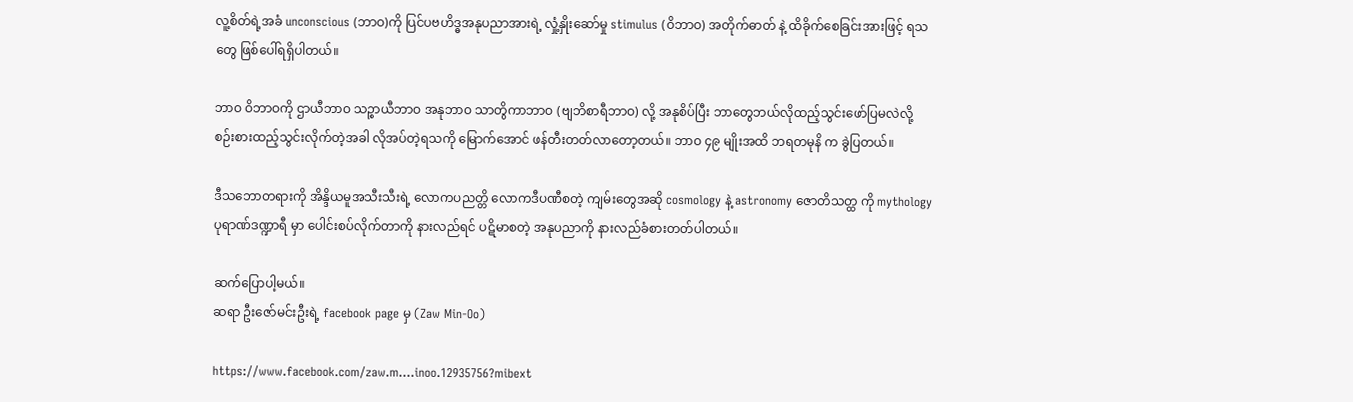လူ့စိတ်ရဲ့အခံ unconscious (ဘာဝ)ကို ပြင်ပဗဟိဒ္ဓအနုပညာအားရဲ့ လှုံ့နှိုးဆော်မှု stimulus (ဝိဘာဝ) အတိုက်ဓာတ် နဲ့ ထိခိုက်စေခြင်းအားဖြင့် ရသတွေ ဖြစ်ပေါ်ရရှိပါတယ်။

ဘာဝ ဝိဘာဝကို ဌာယီဘာဝ သဉ္စာယီဘာဝ အနုဘာဝ သာတွိကာဘာဝ (ဗျဘိစာရီဘာဝ) လို့ အနုစိပ်ပြီး ဘာတွေဘယ်လိုထည့်သွင်းဖော်ပြမလဲလို့ စဉ်းစားထည့်သွင်းလိုက်တဲ့အခါ လိုအပ်တဲ့ရသကို မြောက်အောင် ဖန်တီးတတ်လာတော့တယ်။ ဘာဝ ၄၉ မျိုးအထိ ဘရတမုနိ က ခွဲပြတယ်။

ဒီသဘောတရားကို အိန္ဒိယမူအသီးသီးရဲ့ လောကပညတ္တိ လောကဒီပဏီစတဲ့ ကျမ်းတွေအဆို cosmology နဲ့ astronomy ဇောတိသတ္ထ ကို mythology ပုရာဏ်ဒဏ္ဍာရီ မှာ ပေါင်းစပ်လိုက်တာကို နားလည်ရင် ပဋိမာစတဲ့ အနုပညာကို နားလည်ခံစားတတ်ပါတယ်။

ဆက်ပြောပါ့မယ်။
ဆရာ ဦးဇော်မင်းဦးရဲ့ facebook page မှ (Zaw Min-Oo)

https://www.facebook.com/zaw.m....inoo.12935756?mibext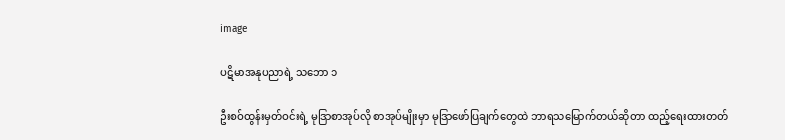image

ပဋိမာအနုပညာရဲ့ သဘော ၁

ဦးစဝ်ထွန်းမှတ်ဝင်းရဲ့ မုဒြာစာအုပ်လို စာအုပ်မျိုးမှာ မုဒြာဖော်ပြချက်တွေထဲ ဘာရသမြောက်တယ်ဆိုတာ ထည့်ရေးထားတတ်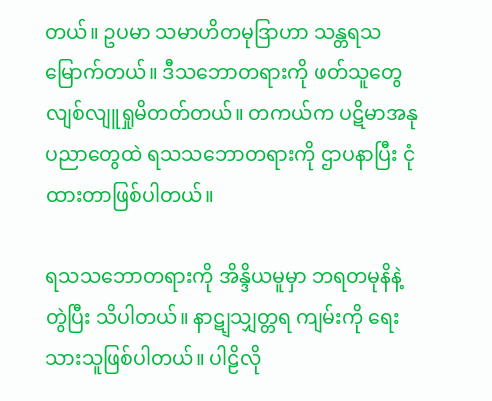တယ်။ ဥပမာ သမာဟိတမုဒြာဟာ သန္တရသမြောက်တယ်။ ဒီသဘောတရားကို ဖတ်သူတွေ လျစ်လျူရှုမိတတ်တယ်။ တကယ်က ပဋိမာအနုပညာတွေထဲ ရသသဘောတရားကို ဌာပနာပြီး ငုံထားတာဖြစ်ပါတယ်။

ရသသဘောတရားကို အိန္ဒိယမူမှာ ဘရတမုနိနဲ့တွဲပြီး သိပါတယ်။ နာဋျသျှတ္တရ ကျမ်းကို ရေးသားသူဖြစ်ပါတယ်။ ပါဠိလို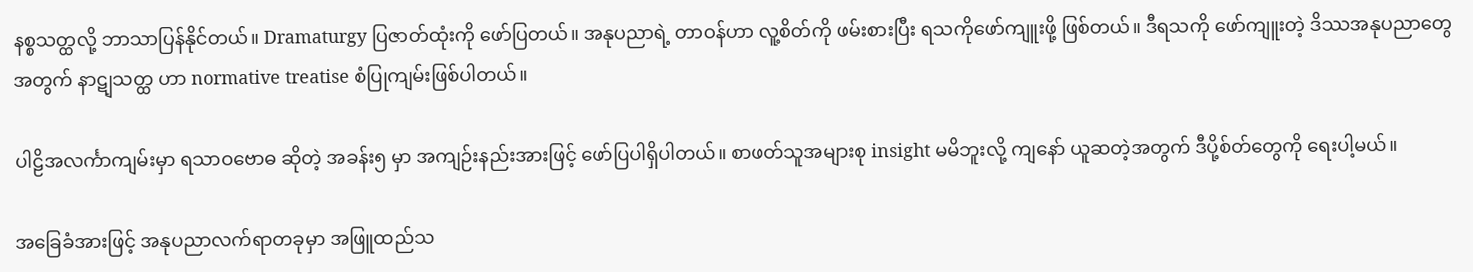နစ္စသတ္ထလို့ ဘာသာပြန်နိုင်တယ်။ Dramaturgy ပြဇာတ်ထုံးကို ဖော်ပြတယ်။ အနုပညာရဲ့ တာဝန်ဟာ လူ့စိတ်ကို ဖမ်းစားပြီး ရသကိုဖော်ကျူးဖို့ ဖြစ်တယ်။ ဒီရသကို ဖော်ကျူးတဲ့ ဒိဿအနုပညာတွေအတွက် နာဋျသတ္ထ ဟာ normative treatise စံပြုကျမ်းဖြစ်ပါတယ်။

ပါဠိအလင်္ကာကျမ်းမှာ ရသာဝဗောဓ ဆိုတဲ့ အခန်း၅ မှာ အကျဉ်းနည်းအားဖြင့် ဖော်ပြပါရှိပါတယ်။ စာဖတ်သူအများစု insight မမိဘူးလို့ ကျနော် ယူဆတဲ့အတွက် ဒီပို့စ်တ်တွေကို ရေးပါ့မယ်။

အခြေခံအားဖြင့် အနုပညာလက်ရာတခုမှာ အဖြူထည်သ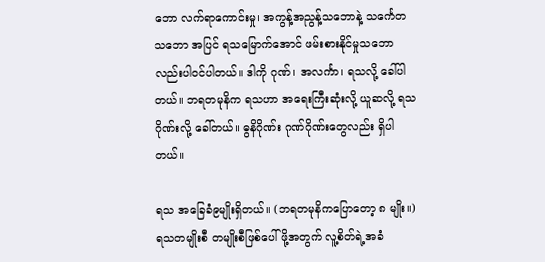ဘော လက်ရာကောင်းမှု၊ အကွန့်အညွန့်သဘောနဲ့ သင်္ကေတသဘော အပြင် ရသမြောက်အောင် ဖမ်းစားနိုင်မှုသဘော လည်းပါဝင်ပါတယ်။ ဒါကို ဂုဏ်၊ အလင်္ကာ၊ ရသလို့ ခေါ်ပါတယ်။ ဘရတမုနိက ရသဟာ အရေးကြီးဆုံးလို့ ယူဆလို့ ရသဂိုဏ်းလို့ ခေါ်တယ်။ ဓွနိဂိုဏ်း ဂုဏ်ဂိုဏ်းတွေလည်း ရှိပါတယ်။

ရသ အခြေခံ၉မျိုးရှိတယ်။ (ဘရတမုနိကပြောတော့ ၈ မျိုး။) ရသတမျိုးစီ တမျိုးစီဖြစ်ပေါ်ဖို့အတွက် လူ့စိတ်ရဲ့အခံ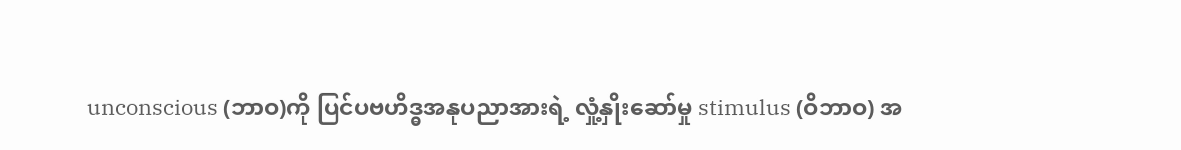unconscious (ဘာဝ)ကို ပြင်ပဗဟိဒ္ဓအနုပညာအားရဲ့ လှုံ့နှိုးဆော်မှု stimulus (ဝိဘာဝ) အ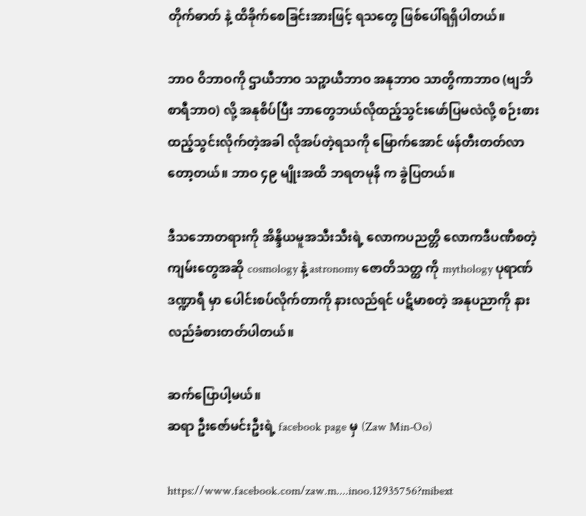တိုက်ဓာတ် နဲ့ ထိခိုက်စေခြင်းအားဖြင့် ရသတွေ ဖြစ်ပေါ်ရရှိပါတယ်။

ဘာဝ ဝိဘာဝကို ဌာယီဘာဝ သဉ္စာယီဘာဝ အနုဘာဝ သာတွိကာဘာဝ (ဗျဘိစာရီဘာဝ) လို့ အနုစိပ်ပြီး ဘာတွေဘယ်လိုထည့်သွင်းဖော်ပြမလဲလို့ စဉ်းစားထည့်သွင်းလိုက်တဲ့အခါ လိုအပ်တဲ့ရသကို မြောက်အောင် ဖန်တီးတတ်လာတော့တယ်။ ဘာဝ ၄၉ မျိုးအထိ ဘရတမုနိ က ခွဲပြတယ်။

ဒီသဘောတရားကို အိန္ဒိယမူအသီးသီးရဲ့ လောကပညတ္တိ လောကဒီပဏီစတဲ့ ကျမ်းတွေအဆို cosmology နဲ့ astronomy ဇောတိသတ္ထ ကို mythology ပုရာဏ်ဒဏ္ဍာရီ မှာ ပေါင်းစပ်လိုက်တာကို နားလည်ရင် ပဋိမာစတဲ့ အနုပညာကို နားလည်ခံစားတတ်ပါတယ်။

ဆက်ပြောပါ့မယ်။
ဆရာ ဦးဇော်မင်းဦးရဲ့ facebook page မှ (Zaw Min-Oo)

https://www.facebook.com/zaw.m....inoo.12935756?mibext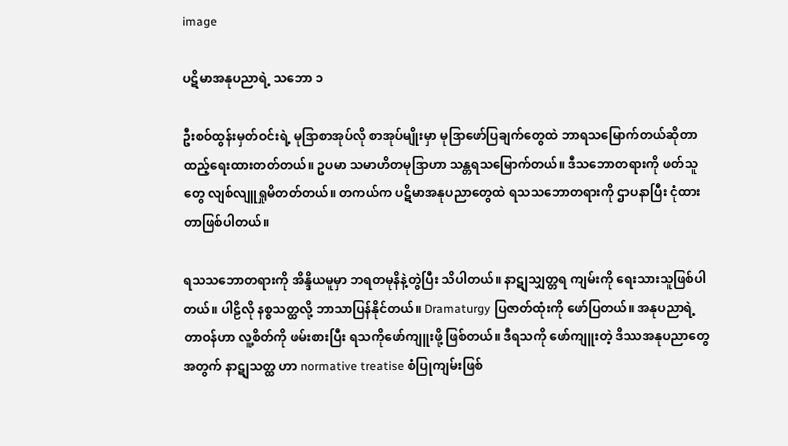image

ပဋိမာအနုပညာရဲ့ သဘော ၁

ဦးစဝ်ထွန်းမှတ်ဝင်းရဲ့ မုဒြာစာအုပ်လို စာအုပ်မျိုးမှာ မုဒြာဖော်ပြချက်တွေထဲ ဘာရသမြောက်တယ်ဆိုတာ ထည့်ရေးထားတတ်တယ်။ ဥပမာ သမာဟိတမုဒြာဟာ သန္တရသမြောက်တယ်။ ဒီသဘောတရားကို ဖတ်သူတွေ လျစ်လျူရှုမိတတ်တယ်။ တကယ်က ပဋိမာအနုပညာတွေထဲ ရသသဘောတရားကို ဌာပနာပြီး ငုံထားတာဖြစ်ပါတယ်။

ရသသဘောတရားကို အိန္ဒိယမူမှာ ဘရတမုနိနဲ့တွဲပြီး သိပါတယ်။ နာဋျသျှတ္တရ ကျမ်းကို ရေးသားသူဖြစ်ပါတယ်။ ပါဠိလို နစ္စသတ္ထလို့ ဘာသာပြန်နိုင်တယ်။ Dramaturgy ပြဇာတ်ထုံးကို ဖော်ပြတယ်။ အနုပညာရဲ့ တာဝန်ဟာ လူ့စိတ်ကို ဖမ်းစားပြီး ရသကိုဖော်ကျူးဖို့ ဖြစ်တယ်။ ဒီရသကို ဖော်ကျူးတဲ့ ဒိဿအနုပညာတွေအတွက် နာဋျသတ္ထ ဟာ normative treatise စံပြုကျမ်းဖြစ်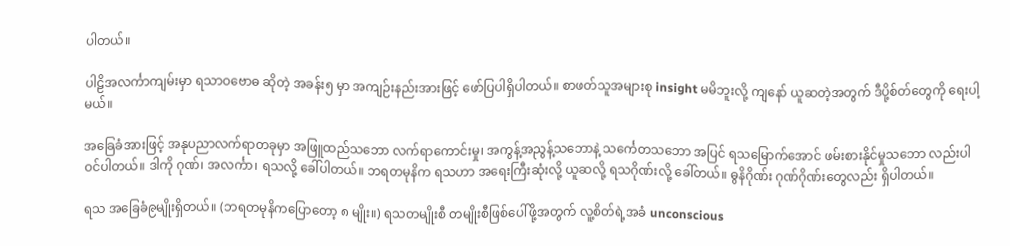ပါတယ်။

ပါဠိအလင်္ကာကျမ်းမှာ ရသာဝဗောဓ ဆိုတဲ့ အခန်း၅ မှာ အကျဉ်းနည်းအားဖြင့် ဖော်ပြပါရှိပါတယ်။ စာဖတ်သူအများစု insight မမိဘူးလို့ ကျနော် ယူဆတဲ့အတွက် ဒီပို့စ်တ်တွေကို ရေးပါ့မယ်။

အခြေခံအားဖြင့် အနုပညာလက်ရာတခုမှာ အဖြူထည်သဘော လက်ရာကောင်းမှု၊ အကွန့်အညွန့်သဘောနဲ့ သင်္ကေတသဘော အပြင် ရသမြောက်အောင် ဖမ်းစားနိုင်မှုသဘော လည်းပါဝင်ပါတယ်။ ဒါကို ဂုဏ်၊ အလင်္ကာ၊ ရသလို့ ခေါ်ပါတယ်။ ဘရတမုနိက ရသဟာ အရေးကြီးဆုံးလို့ ယူဆလို့ ရသဂိုဏ်းလို့ ခေါ်တယ်။ ဓွနိဂိုဏ်း ဂုဏ်ဂိုဏ်းတွေလည်း ရှိပါတယ်။

ရသ အခြေခံ၉မျိုးရှိတယ်။ (ဘရတမုနိကပြောတော့ ၈ မျိုး။) ရသတမျိုးစီ တမျိုးစီဖြစ်ပေါ်ဖို့အတွက် လူ့စိတ်ရဲ့အခံ unconscious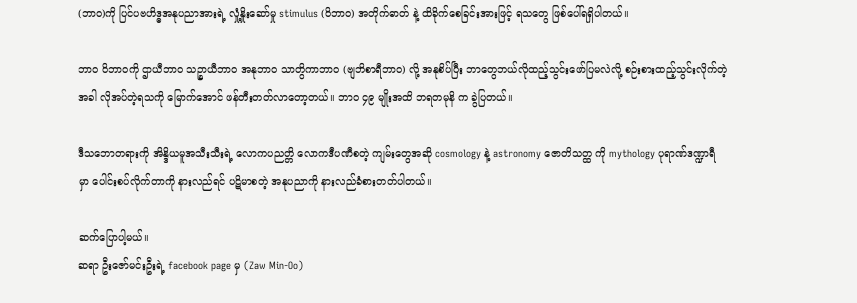(ဘာဝ)ကို ပြင်ပဗဟိဒ္ဓအနုပညာအားရဲ့ လှုံ့နှိုးဆော်မှု stimulus (ဝိဘာဝ) အတိုက်ဓာတ် နဲ့ ထိခိုက်စေခြင်းအားဖြင့် ရသတွေ ဖြစ်ပေါ်ရရှိပါတယ်။

ဘာဝ ဝိဘာဝကို ဌာယီဘာဝ သဉ္စာယီဘာဝ အနုဘာဝ သာတွိကာဘာဝ (ဗျဘိစာရီဘာဝ) လို့ အနုစိပ်ပြီး ဘာတွေဘယ်လိုထည့်သွင်းဖော်ပြမလဲလို့ စဉ်းစားထည့်သွင်းလိုက်တဲ့အခါ လိုအပ်တဲ့ရသကို မြောက်အောင် ဖန်တီးတတ်လာတော့တယ်။ ဘာဝ ၄၉ မျိုးအထိ ဘရတမုနိ က ခွဲပြတယ်။

ဒီသဘောတရားကို အိန္ဒိယမူအသီးသီးရဲ့ လောကပညတ္တိ လောကဒီပဏီစတဲ့ ကျမ်းတွေအဆို cosmology နဲ့ astronomy ဇောတိသတ္ထ ကို mythology ပုရာဏ်ဒဏ္ဍာရီ မှာ ပေါင်းစပ်လိုက်တာကို နားလည်ရင် ပဋိမာစတဲ့ အနုပညာကို နားလည်ခံစားတတ်ပါတယ်။

ဆက်ပြောပါ့မယ်။
ဆရာ ဦးဇော်မင်းဦးရဲ့ facebook page မှ (Zaw Min-Oo)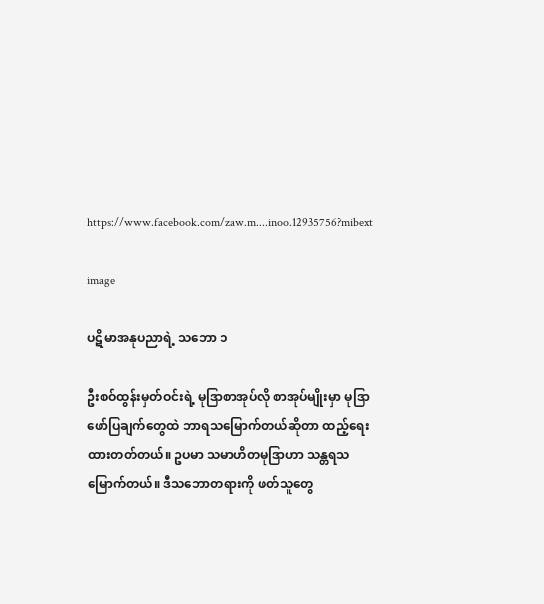https://www.facebook.com/zaw.m....inoo.12935756?mibext

image

ပဋိမာအနုပညာရဲ့ သဘော ၁

ဦးစဝ်ထွန်းမှတ်ဝင်းရဲ့ မုဒြာစာအုပ်လို စာအုပ်မျိုးမှာ မုဒြာဖော်ပြချက်တွေထဲ ဘာရသမြောက်တယ်ဆိုတာ ထည့်ရေးထားတတ်တယ်။ ဥပမာ သမာဟိတမုဒြာဟာ သန္တရသမြောက်တယ်။ ဒီသဘောတရားကို ဖတ်သူတွေ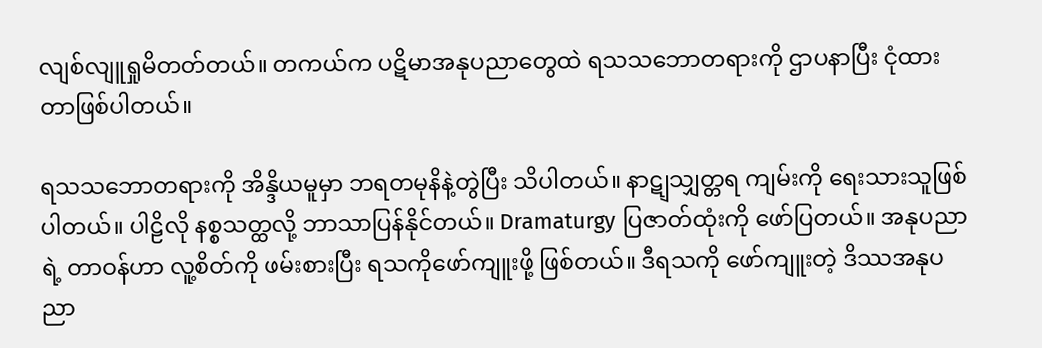လျစ်လျူရှုမိတတ်တယ်။ တကယ်က ပဋိမာအနုပညာတွေထဲ ရသသဘောတရားကို ဌာပနာပြီး ငုံထားတာဖြစ်ပါတယ်။

ရသသဘောတရားကို အိန္ဒိယမူမှာ ဘရတမုနိနဲ့တွဲပြီး သိပါတယ်။ နာဋျသျှတ္တရ ကျမ်းကို ရေးသားသူဖြစ်ပါတယ်။ ပါဠိလို နစ္စသတ္ထလို့ ဘာသာပြန်နိုင်တယ်။ Dramaturgy ပြဇာတ်ထုံးကို ဖော်ပြတယ်။ အနုပညာရဲ့ တာဝန်ဟာ လူ့စိတ်ကို ဖမ်းစားပြီး ရသကိုဖော်ကျူးဖို့ ဖြစ်တယ်။ ဒီရသကို ဖော်ကျူးတဲ့ ဒိဿအနုပညာ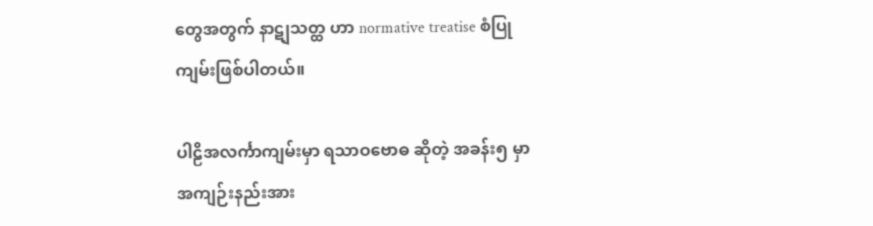တွေအတွက် နာဋျသတ္ထ ဟာ normative treatise စံပြုကျမ်းဖြစ်ပါတယ်။

ပါဠိအလင်္ကာကျမ်းမှာ ရသာဝဗောဓ ဆိုတဲ့ အခန်း၅ မှာ အကျဉ်းနည်းအား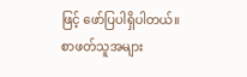ဖြင့် ဖော်ပြပါရှိပါတယ်။ စာဖတ်သူအများ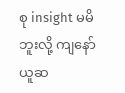စု insight မမိဘူးလို့ ကျနော် ယူဆ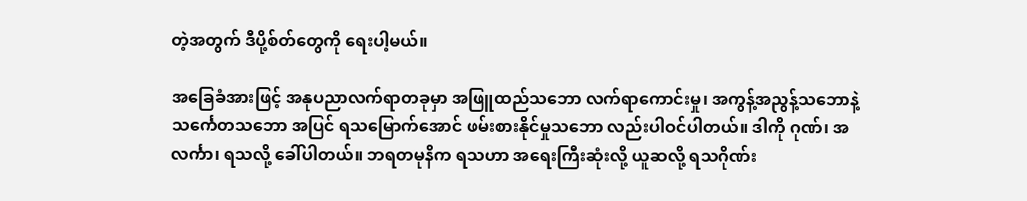တဲ့အတွက် ဒီပို့စ်တ်တွေကို ရေးပါ့မယ်။

အခြေခံအားဖြင့် အနုပညာလက်ရာတခုမှာ အဖြူထည်သဘော လက်ရာကောင်းမှု၊ အကွန့်အညွန့်သဘောနဲ့ သင်္ကေတသဘော အပြင် ရသမြောက်အောင် ဖမ်းစားနိုင်မှုသဘော လည်းပါဝင်ပါတယ်။ ဒါကို ဂုဏ်၊ အလင်္ကာ၊ ရသလို့ ခေါ်ပါတယ်။ ဘရတမုနိက ရသဟာ အရေးကြီးဆုံးလို့ ယူဆလို့ ရသဂိုဏ်း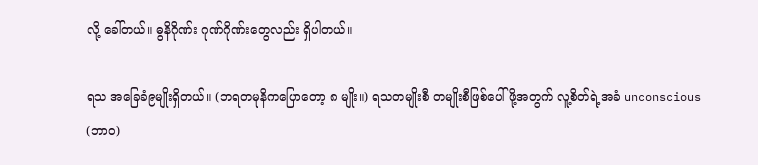လို့ ခေါ်တယ်။ ဓွနိဂိုဏ်း ဂုဏ်ဂိုဏ်းတွေလည်း ရှိပါတယ်။

ရသ အခြေခံ၉မျိုးရှိတယ်။ (ဘရတမုနိကပြောတော့ ၈ မျိုး။) ရသတမျိုးစီ တမျိုးစီဖြစ်ပေါ်ဖို့အတွက် လူ့စိတ်ရဲ့အခံ unconscious (ဘာဝ)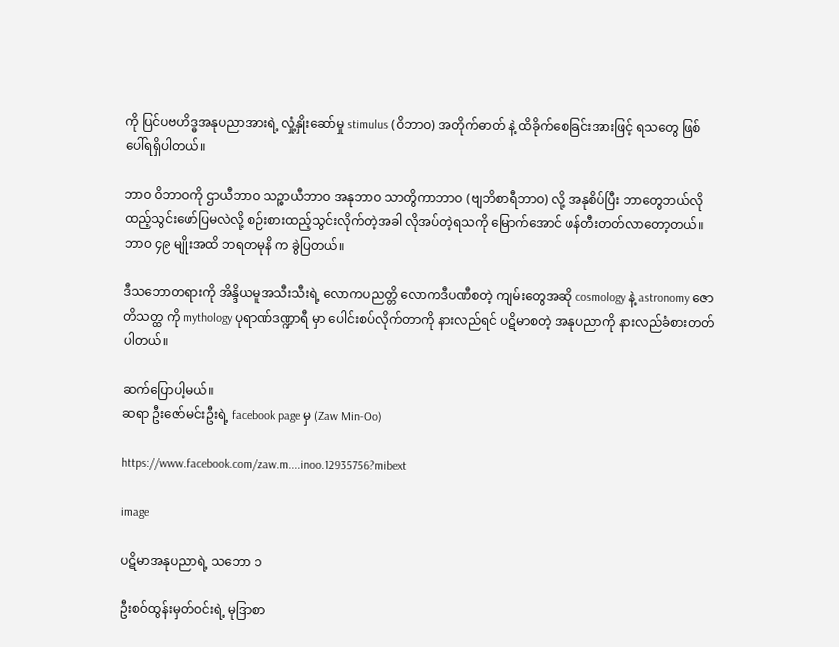ကို ပြင်ပဗဟိဒ္ဓအနုပညာအားရဲ့ လှုံ့နှိုးဆော်မှု stimulus (ဝိဘာဝ) အတိုက်ဓာတ် နဲ့ ထိခိုက်စေခြင်းအားဖြင့် ရသတွေ ဖြစ်ပေါ်ရရှိပါတယ်။

ဘာဝ ဝိဘာဝကို ဌာယီဘာဝ သဉ္စာယီဘာဝ အနုဘာဝ သာတွိကာဘာဝ (ဗျဘိစာရီဘာဝ) လို့ အနုစိပ်ပြီး ဘာတွေဘယ်လိုထည့်သွင်းဖော်ပြမလဲလို့ စဉ်းစားထည့်သွင်းလိုက်တဲ့အခါ လိုအပ်တဲ့ရသကို မြောက်အောင် ဖန်တီးတတ်လာတော့တယ်။ ဘာဝ ၄၉ မျိုးအထိ ဘရတမုနိ က ခွဲပြတယ်။

ဒီသဘောတရားကို အိန္ဒိယမူအသီးသီးရဲ့ လောကပညတ္တိ လောကဒီပဏီစတဲ့ ကျမ်းတွေအဆို cosmology နဲ့ astronomy ဇောတိသတ္ထ ကို mythology ပုရာဏ်ဒဏ္ဍာရီ မှာ ပေါင်းစပ်လိုက်တာကို နားလည်ရင် ပဋိမာစတဲ့ အနုပညာကို နားလည်ခံစားတတ်ပါတယ်။

ဆက်ပြောပါ့မယ်။
ဆရာ ဦးဇော်မင်းဦးရဲ့ facebook page မှ (Zaw Min-Oo)

https://www.facebook.com/zaw.m....inoo.12935756?mibext

image

ပဋိမာအနုပညာရဲ့ သဘော ၁

ဦးစဝ်ထွန်းမှတ်ဝင်းရဲ့ မုဒြာစာ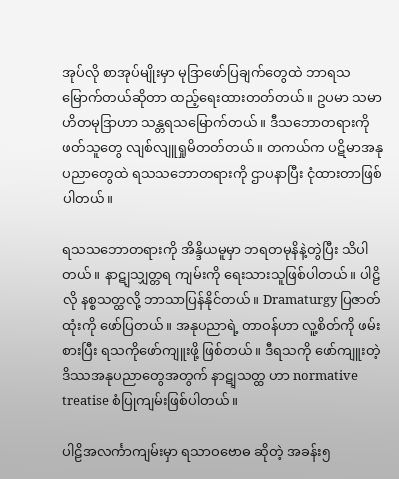အုပ်လို စာအုပ်မျိုးမှာ မုဒြာဖော်ပြချက်တွေထဲ ဘာရသမြောက်တယ်ဆိုတာ ထည့်ရေးထားတတ်တယ်။ ဥပမာ သမာဟိတမုဒြာဟာ သန္တရသမြောက်တယ်။ ဒီသဘောတရားကို ဖတ်သူတွေ လျစ်လျူရှုမိတတ်တယ်။ တကယ်က ပဋိမာအနုပညာတွေထဲ ရသသဘောတရားကို ဌာပနာပြီး ငုံထားတာဖြစ်ပါတယ်။

ရသသဘောတရားကို အိန္ဒိယမူမှာ ဘရတမုနိနဲ့တွဲပြီး သိပါတယ်။ နာဋျသျှတ္တရ ကျမ်းကို ရေးသားသူဖြစ်ပါတယ်။ ပါဠိလို နစ္စသတ္ထလို့ ဘာသာပြန်နိုင်တယ်။ Dramaturgy ပြဇာတ်ထုံးကို ဖော်ပြတယ်။ အနုပညာရဲ့ တာဝန်ဟာ လူ့စိတ်ကို ဖမ်းစားပြီး ရသကိုဖော်ကျူးဖို့ ဖြစ်တယ်။ ဒီရသကို ဖော်ကျူးတဲ့ ဒိဿအနုပညာတွေအတွက် နာဋျသတ္ထ ဟာ normative treatise စံပြုကျမ်းဖြစ်ပါတယ်။

ပါဠိအလင်္ကာကျမ်းမှာ ရသာဝဗောဓ ဆိုတဲ့ အခန်း၅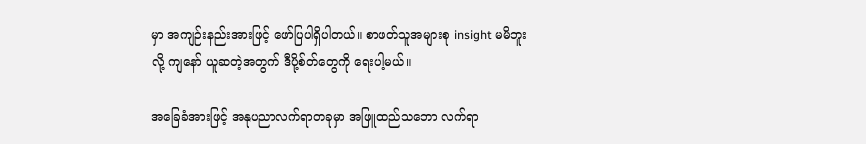မှာ အကျဉ်းနည်းအားဖြင့် ဖော်ပြပါရှိပါတယ်။ စာဖတ်သူအများစု insight မမိဘူးလို့ ကျနော် ယူဆတဲ့အတွက် ဒီပို့စ်တ်တွေကို ရေးပါ့မယ်။

အခြေခံအားဖြင့် အနုပညာလက်ရာတခုမှာ အဖြူထည်သဘော လက်ရာ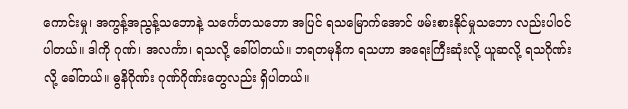ကောင်းမှု၊ အကွန့်အညွန့်သဘောနဲ့ သင်္ကေတသဘော အပြင် ရသမြောက်အောင် ဖမ်းစားနိုင်မှုသဘော လည်းပါဝင်ပါတယ်။ ဒါကို ဂုဏ်၊ အလင်္ကာ၊ ရသလို့ ခေါ်ပါတယ်။ ဘရတမုနိက ရသဟာ အရေးကြီးဆုံးလို့ ယူဆလို့ ရသဂိုဏ်းလို့ ခေါ်တယ်။ ဓွနိဂိုဏ်း ဂုဏ်ဂိုဏ်းတွေလည်း ရှိပါတယ်။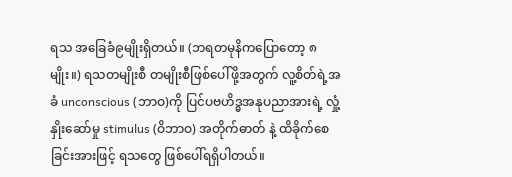ရသ အခြေခံ၉မျိုးရှိတယ်။ (ဘရတမုနိကပြောတော့ ၈ မျိုး။) ရသတမျိုးစီ တမျိုးစီဖြစ်ပေါ်ဖို့အတွက် လူ့စိတ်ရဲ့အခံ unconscious (ဘာဝ)ကို ပြင်ပဗဟိဒ္ဓအနုပညာအားရဲ့ လှုံ့နှိုးဆော်မှု stimulus (ဝိဘာဝ) အတိုက်ဓာတ် နဲ့ ထိခိုက်စေခြင်းအားဖြင့် ရသတွေ ဖြစ်ပေါ်ရရှိပါတယ်။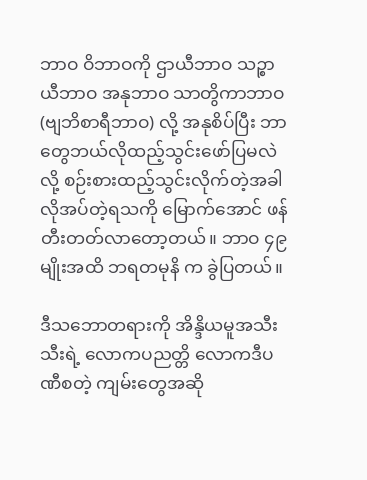ဘာဝ ဝိဘာဝကို ဌာယီဘာဝ သဉ္စာယီဘာဝ အနုဘာဝ သာတွိကာဘာဝ (ဗျဘိစာရီဘာဝ) လို့ အနုစိပ်ပြီး ဘာတွေဘယ်လိုထည့်သွင်းဖော်ပြမလဲလို့ စဉ်းစားထည့်သွင်းလိုက်တဲ့အခါ လိုအပ်တဲ့ရသကို မြောက်အောင် ဖန်တီးတတ်လာတော့တယ်။ ဘာဝ ၄၉ မျိုးအထိ ဘရတမုနိ က ခွဲပြတယ်။

ဒီသဘောတရားကို အိန္ဒိယမူအသီးသီးရဲ့ လောကပညတ္တိ လောကဒီပဏီစတဲ့ ကျမ်းတွေအဆို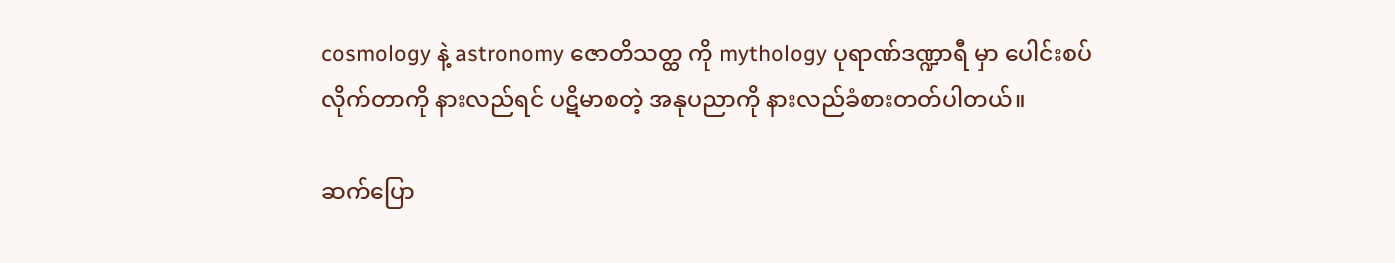cosmology နဲ့ astronomy ဇောတိသတ္ထ ကို mythology ပုရာဏ်ဒဏ္ဍာရီ မှာ ပေါင်းစပ်လိုက်တာကို နားလည်ရင် ပဋိမာစတဲ့ အနုပညာကို နားလည်ခံစားတတ်ပါတယ်။

ဆက်ပြော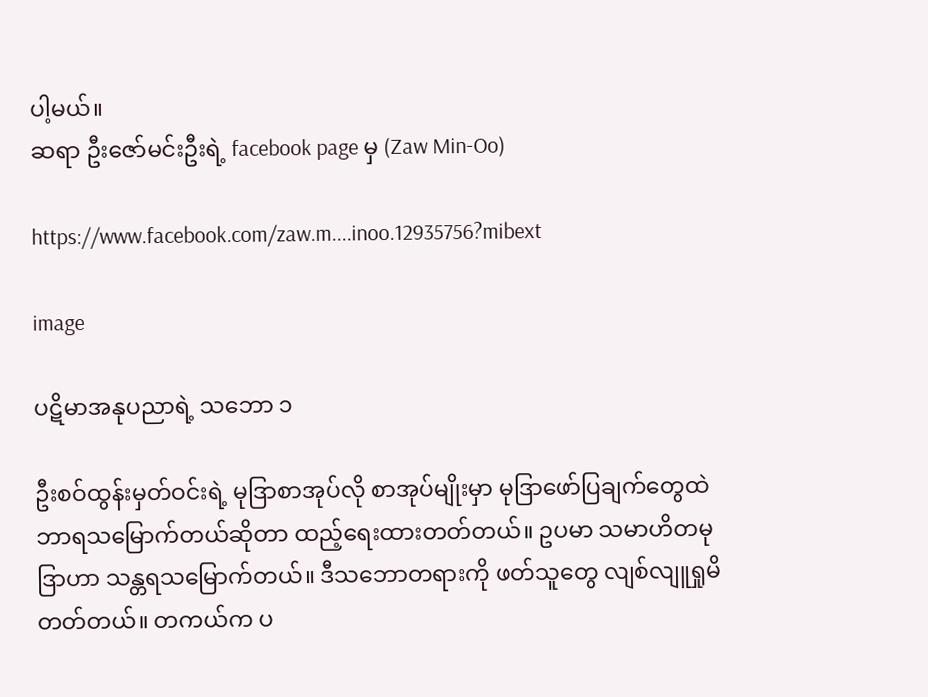ပါ့မယ်။
ဆရာ ဦးဇော်မင်းဦးရဲ့ facebook page မှ (Zaw Min-Oo)

https://www.facebook.com/zaw.m....inoo.12935756?mibext

image

ပဋိမာအနုပညာရဲ့ သဘော ၁

ဦးစဝ်ထွန်းမှတ်ဝင်းရဲ့ မုဒြာစာအုပ်လို စာအုပ်မျိုးမှာ မုဒြာဖော်ပြချက်တွေထဲ ဘာရသမြောက်တယ်ဆိုတာ ထည့်ရေးထားတတ်တယ်။ ဥပမာ သမာဟိတမုဒြာဟာ သန္တရသမြောက်တယ်။ ဒီသဘောတရားကို ဖတ်သူတွေ လျစ်လျူရှုမိတတ်တယ်။ တကယ်က ပ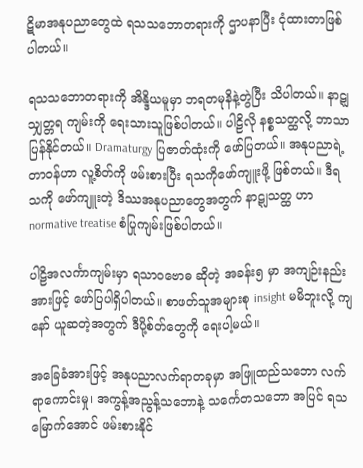ဋိမာအနုပညာတွေထဲ ရသသဘောတရားကို ဌာပနာပြီး ငုံထားတာဖြစ်ပါတယ်။

ရသသဘောတရားကို အိန္ဒိယမူမှာ ဘရတမုနိနဲ့တွဲပြီး သိပါတယ်။ နာဋျသျှတ္တရ ကျမ်းကို ရေးသားသူဖြစ်ပါတယ်။ ပါဠိလို နစ္စသတ္ထလို့ ဘာသာပြန်နိုင်တယ်။ Dramaturgy ပြဇာတ်ထုံးကို ဖော်ပြတယ်။ အနုပညာရဲ့ တာဝန်ဟာ လူ့စိတ်ကို ဖမ်းစားပြီး ရသကိုဖော်ကျူးဖို့ ဖြစ်တယ်။ ဒီရသကို ဖော်ကျူးတဲ့ ဒိဿအနုပညာတွေအတွက် နာဋျသတ္ထ ဟာ normative treatise စံပြုကျမ်းဖြစ်ပါတယ်။

ပါဠိအလင်္ကာကျမ်းမှာ ရသာဝဗောဓ ဆိုတဲ့ အခန်း၅ မှာ အကျဉ်းနည်းအားဖြင့် ဖော်ပြပါရှိပါတယ်။ စာဖတ်သူအများစု insight မမိဘူးလို့ ကျနော် ယူဆတဲ့အတွက် ဒီပို့စ်တ်တွေကို ရေးပါ့မယ်။

အခြေခံအားဖြင့် အနုပညာလက်ရာတခုမှာ အဖြူထည်သဘော လက်ရာကောင်းမှု၊ အကွန့်အညွန့်သဘောနဲ့ သင်္ကေတသဘော အပြင် ရသမြောက်အောင် ဖမ်းစားနိုင်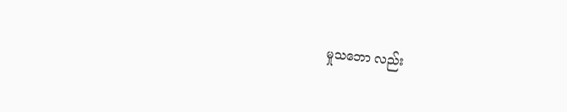မှုသဘော လည်း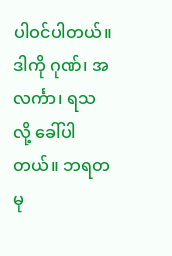ပါဝင်ပါတယ်။ ဒါကို ဂုဏ်၊ အလင်္ကာ၊ ရသလို့ ခေါ်ပါတယ်။ ဘရတမု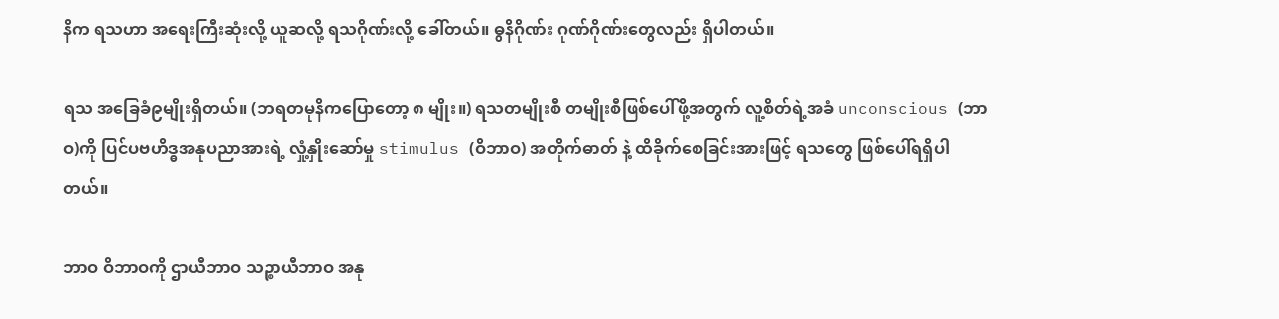နိက ရသဟာ အရေးကြီးဆုံးလို့ ယူဆလို့ ရသဂိုဏ်းလို့ ခေါ်တယ်။ ဓွနိဂိုဏ်း ဂုဏ်ဂိုဏ်းတွေလည်း ရှိပါတယ်။

ရသ အခြေခံ၉မျိုးရှိတယ်။ (ဘရတမုနိကပြောတော့ ၈ မျိုး။) ရသတမျိုးစီ တမျိုးစီဖြစ်ပေါ်ဖို့အတွက် လူ့စိတ်ရဲ့အခံ unconscious (ဘာဝ)ကို ပြင်ပဗဟိဒ္ဓအနုပညာအားရဲ့ လှုံ့နှိုးဆော်မှု stimulus (ဝိဘာဝ) အတိုက်ဓာတ် နဲ့ ထိခိုက်စေခြင်းအားဖြင့် ရသတွေ ဖြစ်ပေါ်ရရှိပါတယ်။

ဘာဝ ဝိဘာဝကို ဌာယီဘာဝ သဉ္စာယီဘာဝ အနု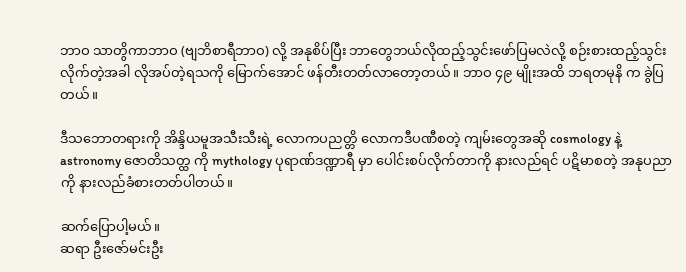ဘာဝ သာတွိကာဘာဝ (ဗျဘိစာရီဘာဝ) လို့ အနုစိပ်ပြီး ဘာတွေဘယ်လိုထည့်သွင်းဖော်ပြမလဲလို့ စဉ်းစားထည့်သွင်းလိုက်တဲ့အခါ လိုအပ်တဲ့ရသကို မြောက်အောင် ဖန်တီးတတ်လာတော့တယ်။ ဘာဝ ၄၉ မျိုးအထိ ဘရတမုနိ က ခွဲပြတယ်။

ဒီသဘောတရားကို အိန္ဒိယမူအသီးသီးရဲ့ လောကပညတ္တိ လောကဒီပဏီစတဲ့ ကျမ်းတွေအဆို cosmology နဲ့ astronomy ဇောတိသတ္ထ ကို mythology ပုရာဏ်ဒဏ္ဍာရီ မှာ ပေါင်းစပ်လိုက်တာကို နားလည်ရင် ပဋိမာစတဲ့ အနုပညာကို နားလည်ခံစားတတ်ပါတယ်။

ဆက်ပြောပါ့မယ်။
ဆရာ ဦးဇော်မင်းဦး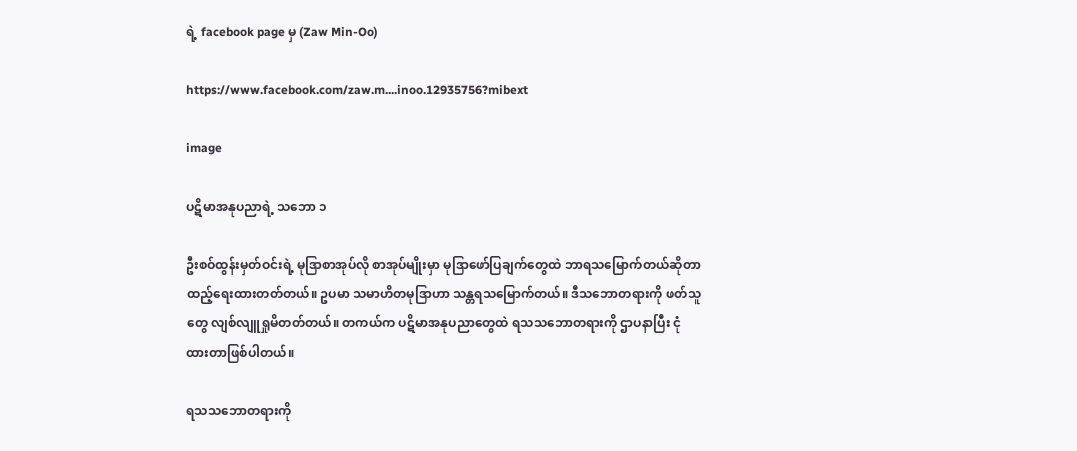ရဲ့ facebook page မှ (Zaw Min-Oo)

https://www.facebook.com/zaw.m....inoo.12935756?mibext

image

ပဋိမာအနုပညာရဲ့ သဘော ၁

ဦးစဝ်ထွန်းမှတ်ဝင်းရဲ့ မုဒြာစာအုပ်လို စာအုပ်မျိုးမှာ မုဒြာဖော်ပြချက်တွေထဲ ဘာရသမြောက်တယ်ဆိုတာ ထည့်ရေးထားတတ်တယ်။ ဥပမာ သမာဟိတမုဒြာဟာ သန္တရသမြောက်တယ်။ ဒီသဘောတရားကို ဖတ်သူတွေ လျစ်လျူရှုမိတတ်တယ်။ တကယ်က ပဋိမာအနုပညာတွေထဲ ရသသဘောတရားကို ဌာပနာပြီး ငုံထားတာဖြစ်ပါတယ်။

ရသသဘောတရားကို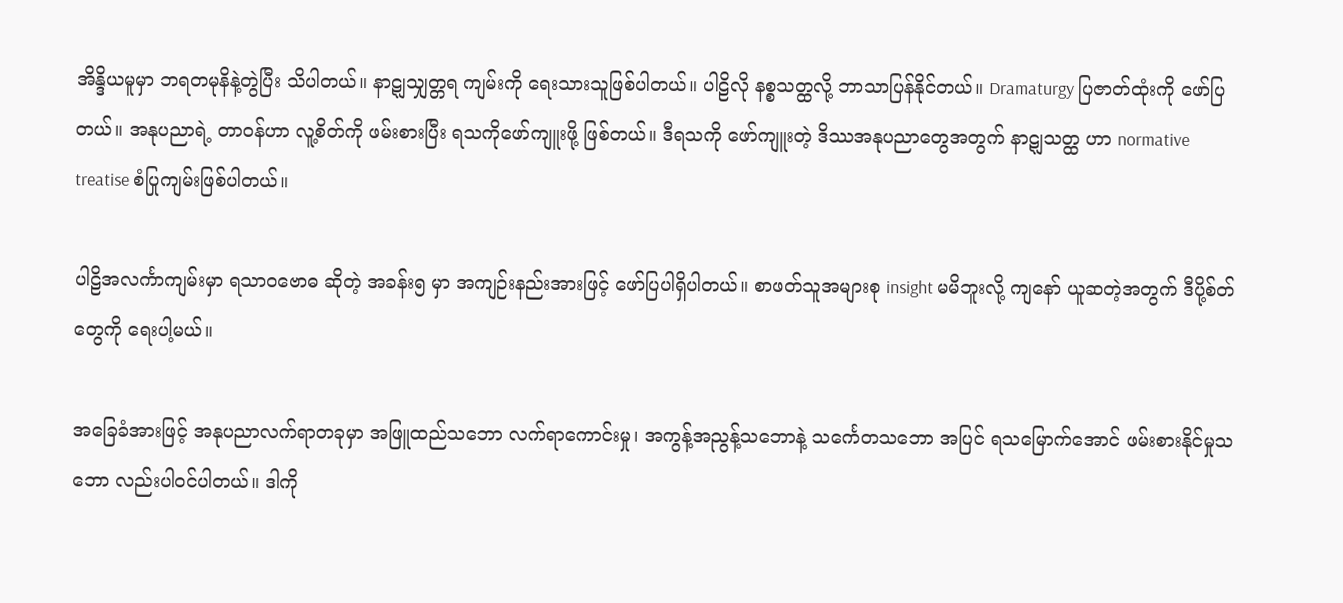အိန္ဒိယမူမှာ ဘရတမုနိနဲ့တွဲပြီး သိပါတယ်။ နာဋျသျှတ္တရ ကျမ်းကို ရေးသားသူဖြစ်ပါတယ်။ ပါဠိလို နစ္စသတ္ထလို့ ဘာသာပြန်နိုင်တယ်။ Dramaturgy ပြဇာတ်ထုံးကို ဖော်ပြတယ်။ အနုပညာရဲ့ တာဝန်ဟာ လူ့စိတ်ကို ဖမ်းစားပြီး ရသကိုဖော်ကျူးဖို့ ဖြစ်တယ်။ ဒီရသကို ဖော်ကျူးတဲ့ ဒိဿအနုပညာတွေအတွက် နာဋျသတ္ထ ဟာ normative treatise စံပြုကျမ်းဖြစ်ပါတယ်။

ပါဠိအလင်္ကာကျမ်းမှာ ရသာဝဗောဓ ဆိုတဲ့ အခန်း၅ မှာ အကျဉ်းနည်းအားဖြင့် ဖော်ပြပါရှိပါတယ်။ စာဖတ်သူအများစု insight မမိဘူးလို့ ကျနော် ယူဆတဲ့အတွက် ဒီပို့စ်တ်တွေကို ရေးပါ့မယ်။

အခြေခံအားဖြင့် အနုပညာလက်ရာတခုမှာ အဖြူထည်သဘော လက်ရာကောင်းမှု၊ အကွန့်အညွန့်သဘောနဲ့ သင်္ကေတသဘော အပြင် ရသမြောက်အောင် ဖမ်းစားနိုင်မှုသဘော လည်းပါဝင်ပါတယ်။ ဒါကို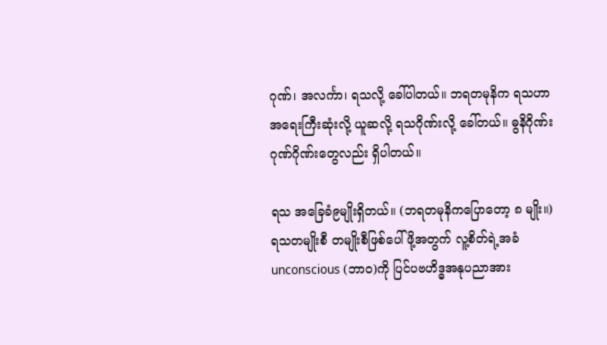ဂုဏ်၊ အလင်္ကာ၊ ရသလို့ ခေါ်ပါတယ်။ ဘရတမုနိက ရသဟာ အရေးကြီးဆုံးလို့ ယူဆလို့ ရသဂိုဏ်းလို့ ခေါ်တယ်။ ဓွနိဂိုဏ်း ဂုဏ်ဂိုဏ်းတွေလည်း ရှိပါတယ်။

ရသ အခြေခံ၉မျိုးရှိတယ်။ (ဘရတမုနိကပြောတော့ ၈ မျိုး။) ရသတမျိုးစီ တမျိုးစီဖြစ်ပေါ်ဖို့အတွက် လူ့စိတ်ရဲ့အခံ unconscious (ဘာဝ)ကို ပြင်ပဗဟိဒ္ဓအနုပညာအား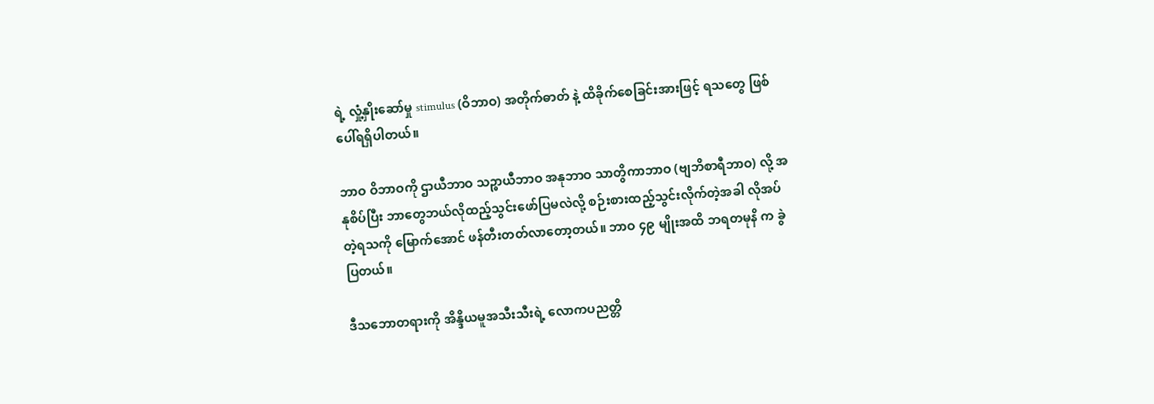ရဲ့ လှုံ့နှိုးဆော်မှု stimulus (ဝိဘာဝ) အတိုက်ဓာတ် နဲ့ ထိခိုက်စေခြင်းအားဖြင့် ရသတွေ ဖြစ်ပေါ်ရရှိပါတယ်။

ဘာဝ ဝိဘာဝကို ဌာယီဘာဝ သဉ္စာယီဘာဝ အနုဘာဝ သာတွိကာဘာဝ (ဗျဘိစာရီဘာဝ) လို့ အနုစိပ်ပြီး ဘာတွေဘယ်လိုထည့်သွင်းဖော်ပြမလဲလို့ စဉ်းစားထည့်သွင်းလိုက်တဲ့အခါ လိုအပ်တဲ့ရသကို မြောက်အောင် ဖန်တီးတတ်လာတော့တယ်။ ဘာဝ ၄၉ မျိုးအထိ ဘရတမုနိ က ခွဲပြတယ်။

ဒီသဘောတရားကို အိန္ဒိယမူအသီးသီးရဲ့ လောကပညတ္တိ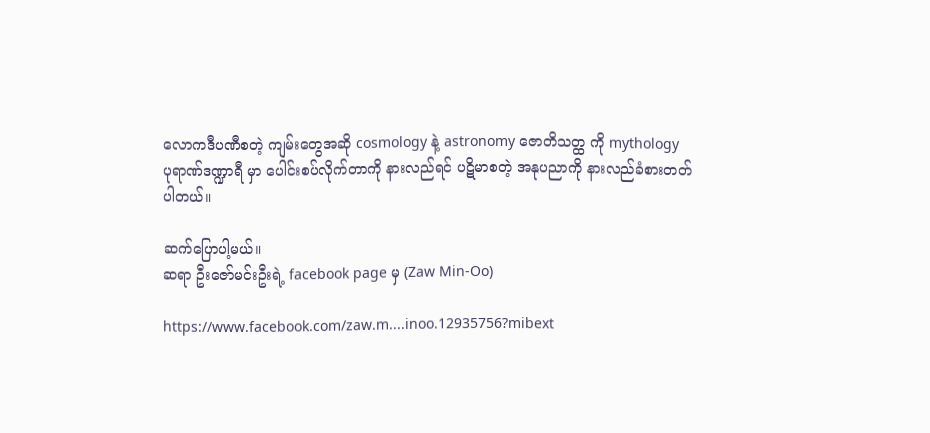လောကဒီပဏီစတဲ့ ကျမ်းတွေအဆို cosmology နဲ့ astronomy ဇောတိသတ္ထ ကို mythology ပုရာဏ်ဒဏ္ဍာရီ မှာ ပေါင်းစပ်လိုက်တာကို နားလည်ရင် ပဋိမာစတဲ့ အနုပညာကို နားလည်ခံစားတတ်ပါတယ်။

ဆက်ပြောပါ့မယ်။
ဆရာ ဦးဇော်မင်းဦးရဲ့ facebook page မှ (Zaw Min-Oo)

https://www.facebook.com/zaw.m....inoo.12935756?mibext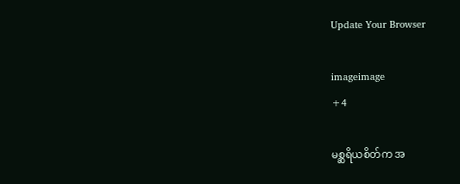Update Your Browser

imageimage
+4

မစ္ဆရိယစိတ်က အ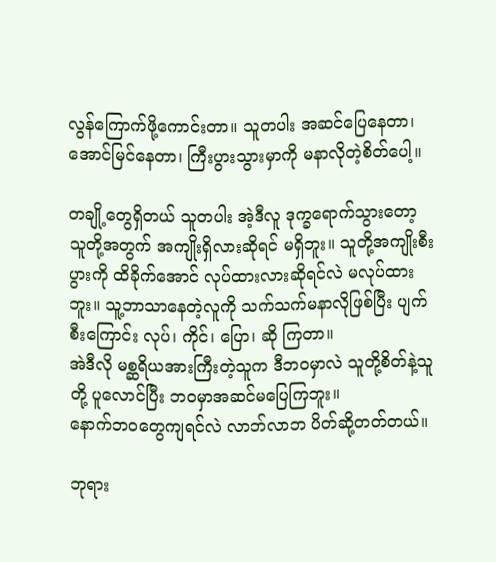လွန်ကြောက်ဖို့ကောင်းတာ။ သူတပါး အဆင်ပြေနေတာ၊ အောင်မြင်နေတာ၊ ကြီးပွားသွားမှာကို မနာလိုတဲ့စိတ်ပေါ့။

တချို့တွေရှိတယ် သူတပါး အဲ့ဒီလူ ဒုက္ခရောက်သွားတော့ သူတို့အတွက် အကျိုးရှိလားဆိုရင် မရှိဘူး။ သူတို့အကျိုးစီးပွားကို ထိခိုက်အောင် လုပ်ထားလားဆိုရင်လဲ မလုပ်ထားဘူး။ သူ့ဘာသာနေတဲ့လူကို သက်သက်မနာလိုဖြစ်ပြီး ပျက်စီးကြောင်း လုပ်၊ ကိုင်၊ ပြော၊ ဆို ကြတာ။
အဲဒီလို မစ္ဆရိယအားကြီးတဲ့သူက ဒီဘဝမှာလဲ သူတို့စိတ်နဲ့သူတို့ ပူလောင်ပြီး ဘဝမှာအဆင်မပြေကြဘူး။
နောက်ဘဝတွေကျရင်လဲ လာဘ်လာဘ ပိတ်ဆို့တတ်တယ်။

ဘုရား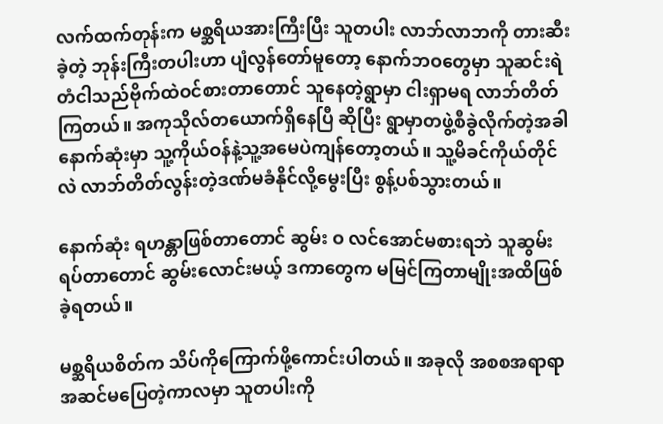လက်ထက်တုန်းက မစ္ဆရိယအားကြီးပြီး သူတပါး လာဘ်လာဘကို တားဆီးခဲ့တဲ့ ဘုန်းကြီးတပါးဟာ ပျံလွန်တော်မူတော့ နောက်ဘဝတွေမှာ သူဆင်းရဲတံငါသည်ဗိုက်ထဲဝင်စားတာတောင် သူနေတဲ့ရွာမှာ ငါးရှာမရ လာဘ်တိတ်ကြတယ်။ အကုသိုလ်တယောက်ရှိနေပြီ ဆိုပြီး ရွာမှာတဖွဲ့စီခွဲလိုက်တဲ့အခါ နောက်ဆုံးမှာ သူ့ကိုယ်ဝန်နဲ့သူ့အမေပဲကျန်တော့တယ်။ သူ့မိခင်ကိုယ်တိုင်လဲ လာဘ်တိတ်လွန်းတဲ့ဒဏ်မခံနိုင်လို့မွေးပြီး စွန့်ပစ်သွားတယ်။

နောက်ဆုံး ရဟန္တာဖြစ်တာတောင် ဆွမ်း ဝ လင်အောင်မစားရဘဲ သူဆွမ်းရပ်တာတောင် ဆွမ်းလောင်းမယ့် ဒကာတွေက မမြင်ကြတာမျိုးအထိဖြစ်ခဲ့ရတယ်။

မစ္ဆရိယစိတ်က သိပ်ကိုကြောက်ဖို့ကောင်းပါတယ်။ အခုလို အစစအရာရာ အဆင်မပြေတဲ့ကာလမှာ သူတပါးကို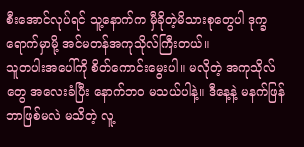စီးအောင်လုပ်ရင် သူ့နောက်က မှီခိုတဲ့မိသားစုတွေပါ ဒုက္ခရောက်မှာမို့ အင်မတန်အကုသိုလ်ကြီးတယ်။
သူတပါးအပေါ်ကို စိတ်ကောင်းမွေးပါ။ မလိုတဲ့ အကုသိုလ်တွေ အလေးခံပြီး နောက်ဘဝ မသယ်ပါနဲ့။ ဒီနေ့နဲ့ မနက်ဖြန်ဘာဖြစ်မလဲ မသိတဲ့ လူ့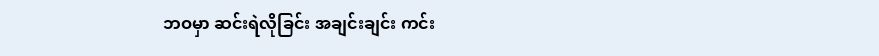ဘဝမှာ ဆင်းရဲလိုခြင်း အချင်းချင်း ကင်း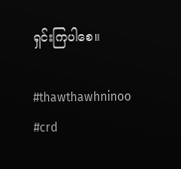ရှင်းကြပါစေ။

#thawthawhninoo
#crd